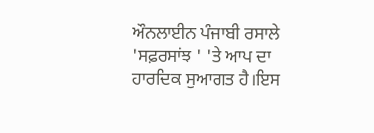ਔਨਲਾਈਨ ਪੰਜਾਬੀ ਰਸਾਲੇ 'ਸਫ਼ਰਸਾਂਝ ' 'ਤੇ ਆਪ ਦਾ ਹਾਰਦਿਕ ਸੁਆਗਤ ਹੈ।ਇਸ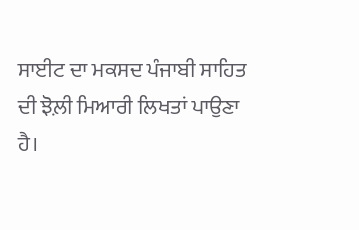ਸਾਈਟ ਦਾ ਮਕਸਦ ਪੰਜਾਬੀ ਸਾਹਿਤ ਦੀ ਝੋਲ਼ੀ ਮਿਆਰੀ ਲਿਖਤਾਂ ਪਾਉਣਾ ਹੈ।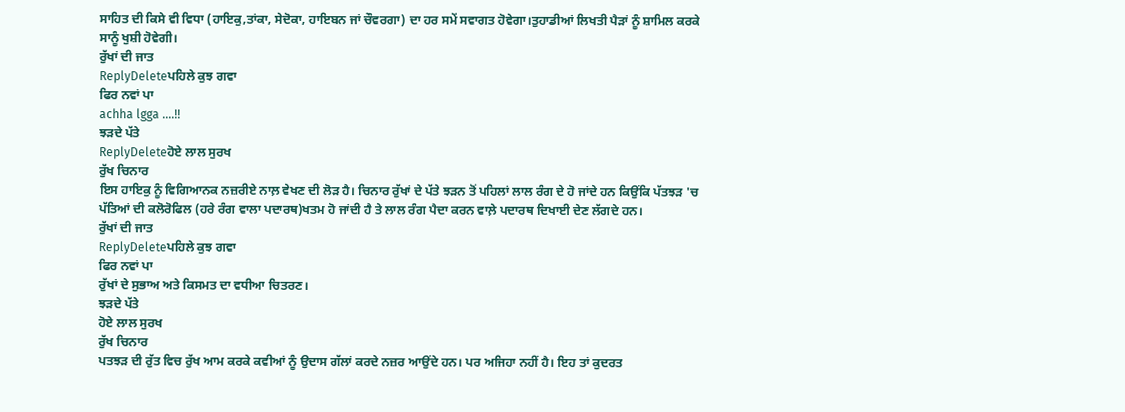ਸਾਹਿਤ ਦੀ ਕਿਸੇ ਵੀ ਵਿਧਾ (ਹਾਇਕੁ,ਤਾਂਕਾ, ਸੇਦੋਕਾ, ਹਾਇਬਨ ਜਾਂ ਚੌਵਰਗਾ) ਦਾ ਹਰ ਸਮੇਂ ਸਵਾਗਤ ਹੋਵੇਗਾ।ਤੁਹਾਡੀਆਂ ਲਿਖਤੀ ਪੈੜਾਂ ਨੂੰ ਸ਼ਾਮਿਲ ਕਰਕੇ ਸਾਨੂੰ ਖੁਸ਼ੀ ਹੋਵੇਗੀ।
ਰੁੱਖਾਂ ਦੀ ਜਾਤ
ReplyDeleteਪਹਿਲੇ ਕੁਝ ਗਵਾ
ਫਿਰ ਨਵਾਂ ਪਾ
achha lgga ....!!
ਝੜਦੇ ਪੱਤੇ
ReplyDeleteਹੋਏ ਲਾਲ ਸੁਰਖ
ਰੁੱਖ ਚਿਨਾਰ
ਇਸ ਹਾਇਕੁ ਨੂੰ ਵਿਗਿਆਨਕ ਨਜ਼ਰੀਏ ਨਾਲ਼ ਵੇਖਣ ਦੀ ਲੋੜ ਹੈ। ਚਿਨਾਰ ਰੁੱਖਾਂ ਦੇ ਪੱਤੇ ਝੜਨ ਤੋਂ ਪਹਿਲਾਂ ਲਾਲ ਰੰਗ ਦੇ ਹੋ ਜਾਂਦੇ ਹਨ ਕਿਉਂਕਿ ਪੱਤਝੜ 'ਚ ਪੱਤਿਆਂ ਦੀ ਕਲੋਰੋਫਿਲ (ਹਰੇ ਰੰਗ ਵਾਲਾ ਪਦਾਰਥ)ਖਤਮ ਹੋ ਜਾਂਦੀ ਹੈ ਤੇ ਲਾਲ ਰੰਗ ਪੈਦਾ ਕਰਨ ਵਾਲ਼ੇ ਪਦਾਰਥ ਦਿਖਾਈ ਦੇਣ ਲੱਗਦੇ ਹਨ।
ਰੁੱਖਾਂ ਦੀ ਜਾਤ
ReplyDeleteਪਹਿਲੇ ਕੁਝ ਗਵਾ
ਫਿਰ ਨਵਾਂ ਪਾ
ਰੁੱਖਾਂ ਦੇ ਸੁਭਾਅ ਅਤੇ ਕਿਸਮਤ ਦਾ ਵਧੀਆ ਚਿਤਰਣ।
ਝੜਦੇ ਪੱਤੇ
ਹੋਏ ਲਾਲ ਸੁਰਖ
ਰੁੱਖ ਚਿਨਾਰ
ਪਤਝੜ ਦੀ ਰੁੱਤ ਵਿਚ ਰੁੱਖ ਆਮ ਕਰਕੇ ਕਵੀਆਂ ਨੂੰ ਉਦਾਸ ਗੱਲਾਂ ਕਰਦੇ ਨਜ਼ਰ ਆਉਂਦੇ ਹਨ। ਪਰ ਅਜਿਹਾ ਨਹੀਂ ਹੈ। ਇਹ ਤਾਂ ਕੁਦਰਤ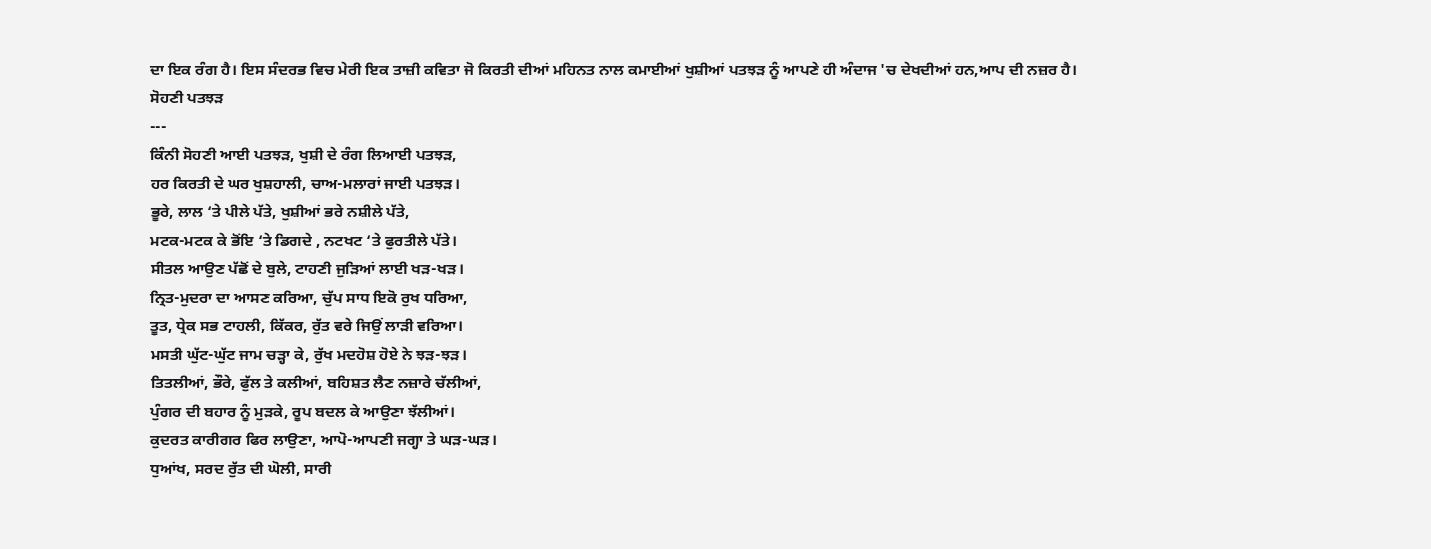ਦਾ ਇਕ ਰੰਗ ਹੈ। ਇਸ ਸੰਦਰਭ ਵਿਚ ਮੇਰੀ ਇਕ ਤਾਜ਼ੀ ਕਵਿਤਾ ਜੋ ਕਿਰਤੀ ਦੀਆਂ ਮਹਿਨਤ ਨਾਲ ਕਮਾਈਆਂ ਖੁਸ਼ੀਆਂ ਪਤਝੜ ਨੂੰ ਆਪਣੇ ਹੀ ਅੰਦਾਜ 'ਚ ਦੇਖਦੀਆਂ ਹਨ,ਆਪ ਦੀ ਨਜ਼ਰ ਹੈ।
ਸੋਹਣੀ ਪਤਝੜ
---
ਕਿੰਨੀ ਸੋਹਣੀ ਆਈ ਪਤਝੜ, ਖੁਸ਼ੀ ਦੇ ਰੰਗ ਲਿਆਈ ਪਤਝੜ,
ਹਰ ਕਿਰਤੀ ਦੇ ਘਰ ਖੁਸ਼ਹਾਲੀ, ਚਾਅ-ਮਲਾਰਾਂ ਜਾਈ ਪਤਝੜ।
ਭੂਰੇ, ਲਾਲ ‘ਤੇ ਪੀਲੇ ਪੱਤੇ, ਖੁਸ਼ੀਆਂ ਭਰੇ ਨਸ਼ੀਲੇ ਪੱਤੇ,
ਮਟਕ-ਮਟਕ ਕੇ ਭੋਂਇ ‘ਤੇ ਡਿਗਦੇ , ਨਟਖਟ ‘ਤੇ ਫੁਰਤੀਲੇ ਪੱਤੇ।
ਸੀਤਲ ਆਉਣ ਪੱਛੋਂ ਦੇ ਬੁਲੇ, ਟਾਹਣੀ ਜੁੜਿਆਂ ਲਾਈ ਖੜ-ਖੜ।
ਨ੍ਰਿਤ-ਮੁਦਰਾ ਦਾ ਆਸਣ ਕਰਿਆ, ਚੁੱਪ ਸਾਧ ਇਕੋ ਰੁਖ ਧਰਿਆ,
ਤੂਤ, ਧ੍ਰੇਕ ਸਭ ਟਾਹਲੀ, ਕਿੱਕਰ, ਰੁੱਤ ਵਰੇ ਜਿਉਂ ਲਾੜੀ ਵਰਿਆ।
ਮਸਤੀ ਘੁੱਟ-ਘੁੱਟ ਜਾਮ ਚੜ੍ਹਾ ਕੇ, ਰੁੱਖ ਮਦਹੋਸ਼ ਹੋਏ ਨੇ ਝੜ-ਝੜ।
ਤਿਤਲੀਆਂ, ਭੌਰੇ, ਫੁੱਲ ਤੇ ਕਲੀਆਂ, ਬਹਿਸ਼ਤ ਲੈਣ ਨਜ਼ਾਰੇ ਚੱਲੀਆਂ,
ਪੁੰਗਰ ਦੀ ਬਹਾਰ ਨੂੰ ਮੁੜਕੇ, ਰੂਪ ਬਦਲ ਕੇ ਆਉਣਾ ਝੱਲੀਆਂ।
ਕੁਦਰਤ ਕਾਰੀਗਰ ਫਿਰ ਲਾਉਣਾ, ਆਪੋ-ਆਪਣੀ ਜਗ੍ਹਾ ਤੇ ਘੜ-ਘੜ।
ਧੁਆਂਖ, ਸਰਦ ਰੁੱਤ ਦੀ ਘੋਲੀ, ਸਾਰੀ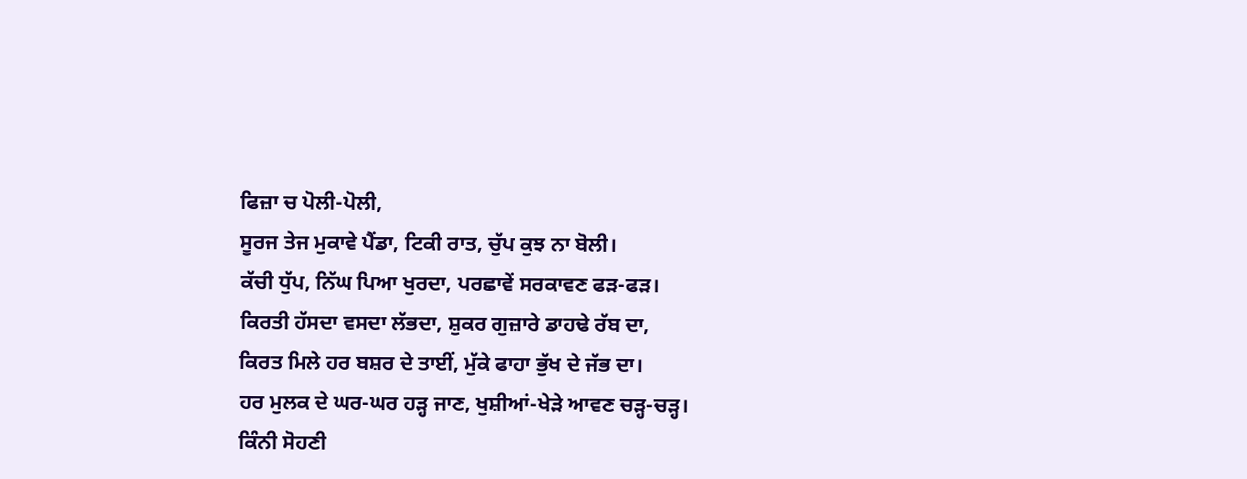ਫਿਜ਼ਾ ਚ ਪੋਲੀ-ਪੋਲੀ,
ਸੂਰਜ ਤੇਜ ਮੁਕਾਵੇ ਪੈਂਡਾ, ਟਿਕੀ ਰਾਤ, ਚੁੱਪ ਕੁਝ ਨਾ ਬੋਲੀ।
ਕੱਚੀ ਧੁੱਪ, ਨਿੱਘ ਪਿਆ ਖੁਰਦਾ, ਪਰਛਾਵੇਂ ਸਰਕਾਵਣ ਫੜ-ਫੜ।
ਕਿਰਤੀ ਹੱਸਦਾ ਵਸਦਾ ਲੱਭਦਾ, ਸ਼ੁਕਰ ਗੁਜ਼ਾਰੇ ਡਾਹਢੇ ਰੱਬ ਦਾ,
ਕਿਰਤ ਮਿਲੇ ਹਰ ਬਸ਼ਰ ਦੇ ਤਾਈਂ, ਮੁੱਕੇ ਫਾਹਾ ਭੁੱਖ ਦੇ ਜੱਭ ਦਾ।
ਹਰ ਮੁਲਕ ਦੇ ਘਰ-ਘਰ ਹੜ੍ਹ ਜਾਣ, ਖੁਸ਼ੀਆਂ-ਖੇੜੇ ਆਵਣ ਚੜ੍ਹ-ਚੜ੍ਹ।
ਕਿੰਨੀ ਸੋਹਣੀ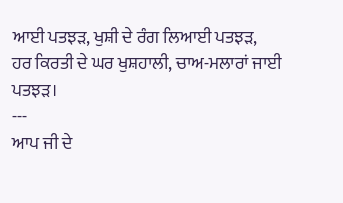ਆਈ ਪਤਝੜ, ਖੁਸ਼ੀ ਦੇ ਰੰਗ ਲਿਆਈ ਪਤਝੜ,
ਹਰ ਕਿਰਤੀ ਦੇ ਘਰ ਖੁਸ਼ਹਾਲੀ, ਚਾਅ-ਮਲਾਰਾਂ ਜਾਈ ਪਤਝੜ।
---
ਆਪ ਜੀ ਦੇ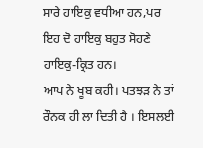ਸਾਰੇ ਹਾਇਕੁ ਵਧੀਆ ਹਨ,ਪਰ ਇਹ ਦੋ ਹਾਇਕੁ ਬਹੁਤ ਸੋਹਣੇ ਹਾਇਕੁ-ਕ੍ਰਿਤ ਹਨ।
ਆਪ ਨੇ ਖੂਬ ਕਹੀ। ਪਤਝੜ ਨੇ ਤਾਂ ਰੌਨਕ ਹੀ ਲਾ ਦਿਤੀ ਹੈ । ਇਸਲਈ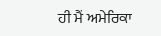ਹੀ ਮੈਂ ਅਮੇਰਿਕਾ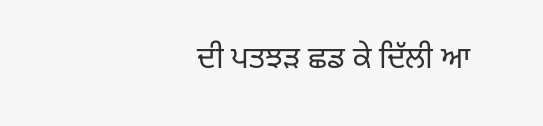ਦੀ ਪਤਝੜ ਛਡ ਕੇ ਦਿੱਲੀ ਆ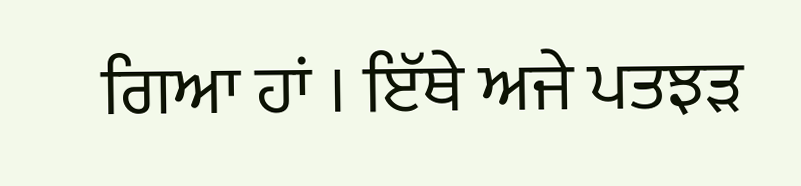ਗਿਆ ਹਾਂ । ਇੱਥੇ ਅਜੇ ਪਤਝੜ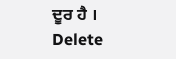ਦੂਰ ਹੈ ।
Delete